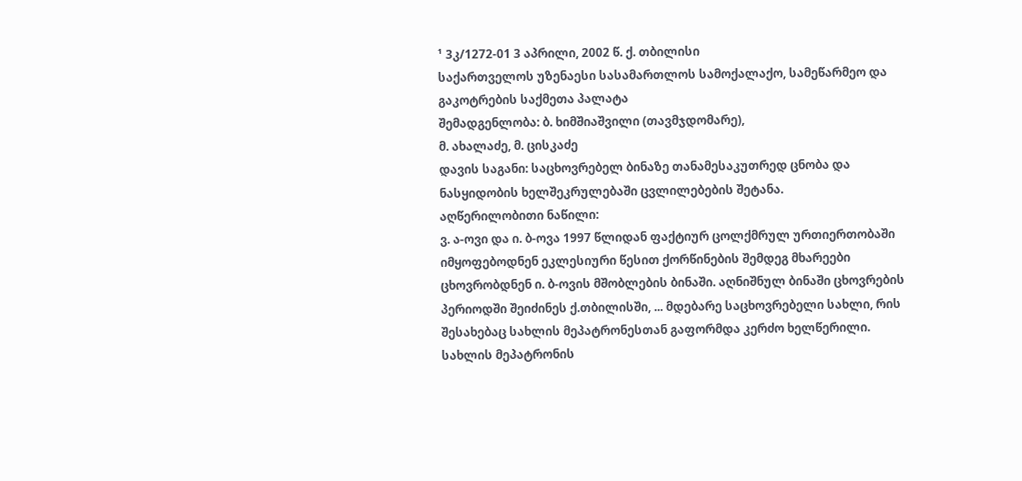¹ 3კ/1272-01 3 აპრილი, 2002 წ. ქ. თბილისი
საქართველოს უზენაესი სასამართლოს სამოქალაქო, სამეწარმეო და გაკოტრების საქმეთა პალატა
შემადგენლობა: ბ. ხიმშიაშვილი (თავმჯდომარე),
მ. ახალაძე, მ. ცისკაძე
დავის საგანი: საცხოვრებელ ბინაზე თანამესაკუთრედ ცნობა და ნასყიდობის ხელშეკრულებაში ცვლილებების შეტანა.
აღწერილობითი ნაწილი:
ვ. ა-ოვი და ი. ბ-ოვა 1997 წლიდან ფაქტიურ ცოლქმრულ ურთიერთობაში იმყოფებოდნენ ეკლესიური წესით ქორწინების შემდეგ მხარეები ცხოვრობდნენ ი. ბ-ოვის მშობლების ბინაში. აღნიშნულ ბინაში ცხოვრების პერიოდში შეიძინეს ქ.თბილისში, ... მდებარე საცხოვრებელი სახლი, რის შესახებაც სახლის მეპატრონესთან გაფორმდა კერძო ხელწერილი.
სახლის მეპატრონის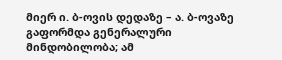მიერ ი. ბ-ოვის დედაზე – ა. ბ-ოვაზე გაფორმდა გენერალური მინდობილობა; ამ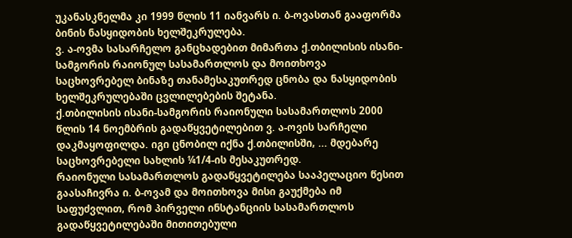უკანასკნელმა კი 1999 წლის 11 იანვარს ი. ბ-ოვასთან გააფორმა ბინის ნასყიდობის ხელშეკრულება.
ვ. ა-ოვმა სასარჩელო განცხადებით მიმართა ქ.თბილისის ისანი-სამგორის რაიონულ სასამართლოს და მოითხოვა საცხოვრებელ ბინაზე თანამესაკუთრედ ცნობა და ნასყიდობის ხელშეკრულებაში ცვლილებების შეტანა.
ქ.თბილისის ისანი-სამგორის რაიონული სასამართლოს 2000 წლის 14 ნოემბრის გადაწყვეტილებით ვ. ა-ოვის სარჩელი დაკმაყოფილდა. იგი ცნობილ იქნა ქ.თბილისში, ... მდებარე საცხოვრებელი სახლის ¼1/4-ის მესაკუთრედ.
რაიონული სასამართლოს გადაწყვეტილება სააპელაციო წესით გაასაჩივრა ი. ბ-ოვამ და მოითხოვა მისი გაუქმება იმ საფუძვლით, რომ პირველი ინსტანციის სასამართლოს გადაწყვეტილებაში მითითებული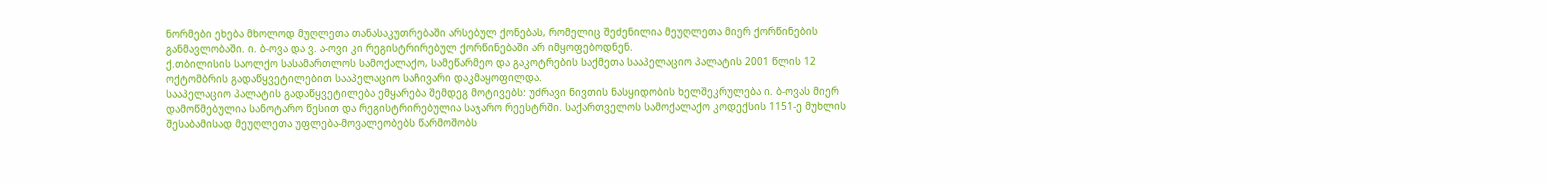ნორმები ეხება მხოლოდ მუღლეთა თანასაკუთრებაში არსებულ ქონებას, რომელიც შეძენილია მეუღლეთა მიერ ქორწინების განმავლობაში. ი. ბ-ოვა და ვ. ა-ოვი კი რეგისტრირებულ ქორწინებაში არ იმყოფებოდნენ.
ქ.თბილისის საოლქო სასამართლოს სამოქალაქო, სამეწარმეო და გაკოტრების საქმეთა სააპელაციო პალატის 2001 წლის 12 ოქტომბრის გადაწყვეტილებით სააპელაციო საჩივარი დაკმაყოფილდა.
სააპელაციო პალატის გადაწყვეტილება ემყარება შემდეგ მოტივებს: უძრავი ნივთის ნასყიდობის ხელშეკრულება ი. ბ-ოვას მიერ დამოწმებულია სანოტარო წესით და რეგისტრირებულია საჯარო რეესტრში. საქართველოს სამოქალაქო კოდექსის 1151-ე მუხლის შესაბამისად მეუღლეთა უფლება-მოვალეობებს წარმოშობს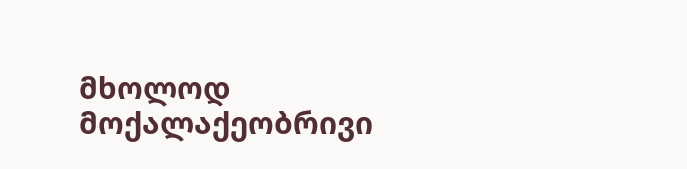მხოლოდ მოქალაქეობრივი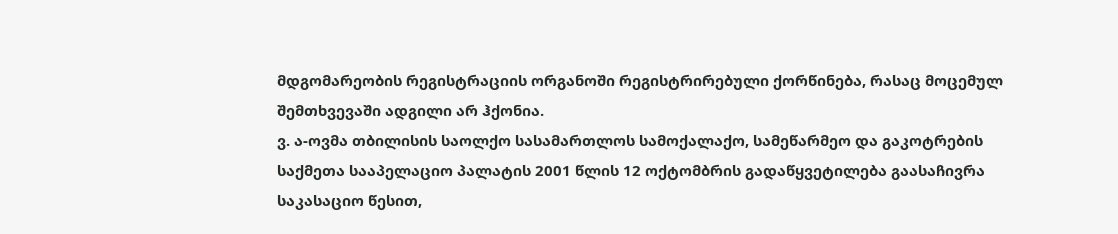მდგომარეობის რეგისტრაციის ორგანოში რეგისტრირებული ქორწინება, რასაც მოცემულ შემთხვევაში ადგილი არ ჰქონია.
ვ. ა-ოვმა თბილისის საოლქო სასამართლოს სამოქალაქო, სამეწარმეო და გაკოტრების საქმეთა სააპელაციო პალატის 2001 წლის 12 ოქტომბრის გადაწყვეტილება გაასაჩივრა საკასაციო წესით,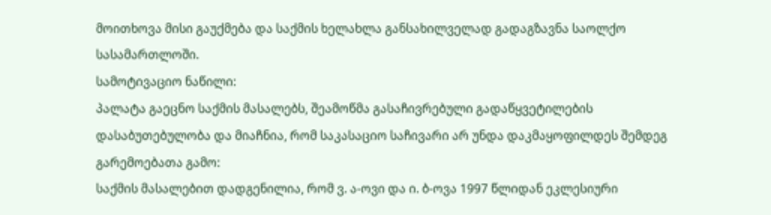მოითხოვა მისი გაუქმება და საქმის ხელახლა განსახილველად გადაგზავნა საოლქო სასამართლოში.
სამოტივაციო ნაწილი:
პალატა გაეცნო საქმის მასალებს, შეამოწმა გასაჩივრებული გადაწყვეტილების დასაბუთებულობა და მიაჩნია, რომ საკასაციო საჩივარი არ უნდა დაკმაყოფილდეს შემდეგ გარემოებათა გამო:
საქმის მასალებით დადგენილია, რომ ვ. ა-ოვი და ი. ბ-ოვა 1997 წლიდან ეკლესიური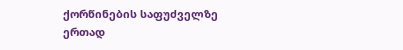ქორწინების საფუძველზე ერთად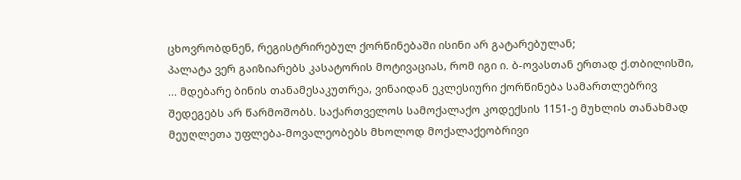ცხოვრობდნენ, რეგისტრირებულ ქორწინებაში ისინი არ გატარებულან;
პალატა ვერ გაიზიარებს კასატორის მოტივაციას, რომ იგი ი. ბ-ოვასთან ერთად ქ.თბილისში, ... მდებარე ბინის თანამესაკუთრეა, ვინაიდან ეკლესიური ქორწინება სამართლებრივ შედეგებს არ წარმოშობს. საქართველოს სამოქალაქო კოდექსის 1151-ე მუხლის თანახმად მეუღლეთა უფლება-მოვალეობებს მხოლოდ მოქალაქეობრივი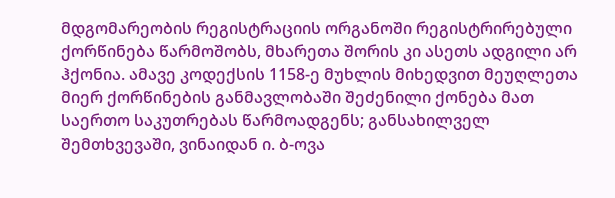მდგომარეობის რეგისტრაციის ორგანოში რეგისტრირებული ქორწინება წარმოშობს, მხარეთა შორის კი ასეთს ადგილი არ ჰქონია. ამავე კოდექსის 1158-ე მუხლის მიხედვით მეუღლეთა მიერ ქორწინების განმავლობაში შეძენილი ქონება მათ საერთო საკუთრებას წარმოადგენს; განსახილველ შემთხვევაში, ვინაიდან ი. ბ-ოვა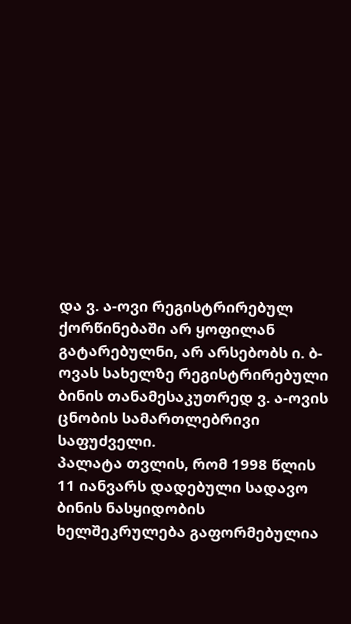და ვ. ა-ოვი რეგისტრირებულ ქორწინებაში არ ყოფილან გატარებულნი, არ არსებობს ი. ბ-ოვას სახელზე რეგისტრირებული ბინის თანამესაკუთრედ ვ. ა-ოვის ცნობის სამართლებრივი საფუძველი.
პალატა თვლის, რომ 1998 წლის 11 იანვარს დადებული სადავო ბინის ნასყიდობის ხელშეკრულება გაფორმებულია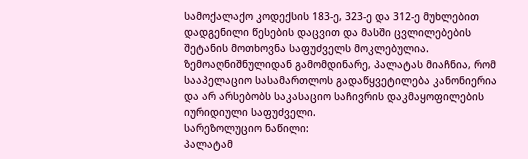სამოქალაქო კოდექსის 183-ე, 323-ე და 312-ე მუხლებით დადგენილი წესების დაცვით და მასში ცვლილებების შეტანის მოთხოვნა საფუძველს მოკლებულია.
ზემოაღნიშნულიდან გამომდინარე, პალატას მიაჩნია, რომ სააპელაციო სასამართლოს გადაწყვეტილება კანონიერია და არ არსებობს საკასაციო საჩივრის დაკმაყოფილების იურიდიული საფუძველი.
სარეზოლუციო ნაწილი:
პალატამ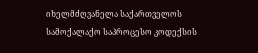იხელმძღვანელა საქართველოს სამოქალაქო საპროცესო კოდექსის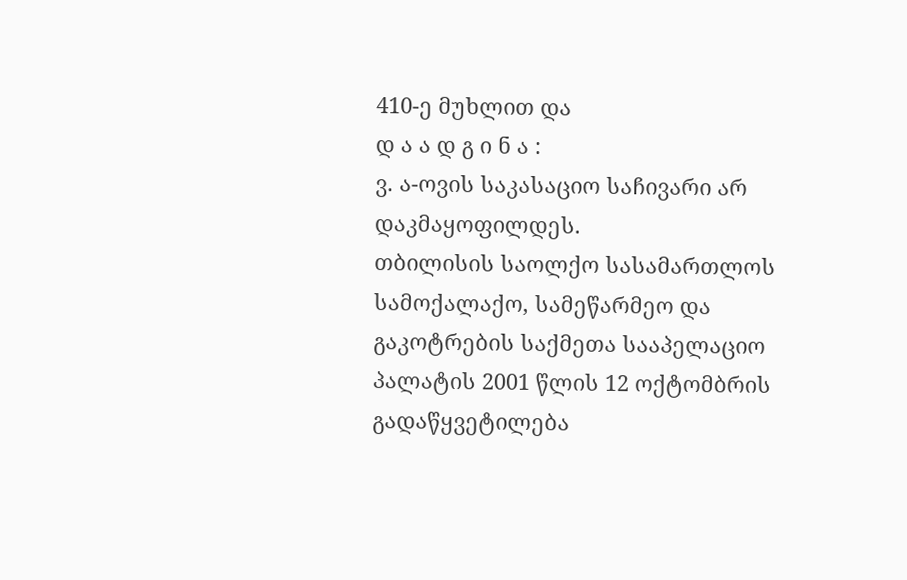410-ე მუხლით და
დ ა ა დ გ ი ნ ა :
ვ. ა-ოვის საკასაციო საჩივარი არ დაკმაყოფილდეს.
თბილისის საოლქო სასამართლოს სამოქალაქო, სამეწარმეო და გაკოტრების საქმეთა სააპელაციო პალატის 2001 წლის 12 ოქტომბრის გადაწყვეტილება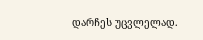დარჩეს უცვლელად.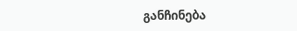განჩინება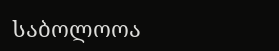საბოლოოა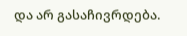და არ გასაჩივრდება.